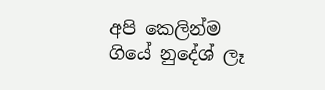අපි කෙලින්ම ගියේ නුදේශ් ලෑ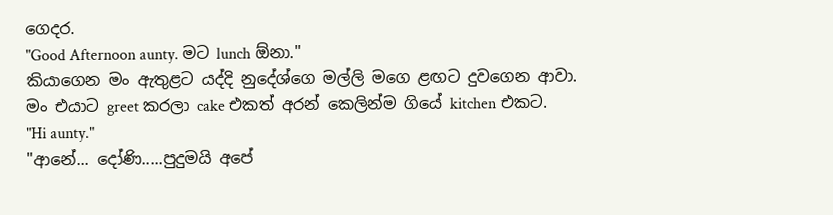ගෙදර.
"Good Afternoon aunty. මට lunch ඕනා."
කියාගෙන මං ඇතුළට යද්දි නුදේශ්ගෙ මල්ලි මගෙ ළඟට දුවගෙන ආවා.
මං එයාට greet කරලා cake එකත් අරන් කෙලින්ම ගියේ kitchen එකට.
"Hi aunty."
"ආනේ... දෝණි.....පුදුමයි අපේ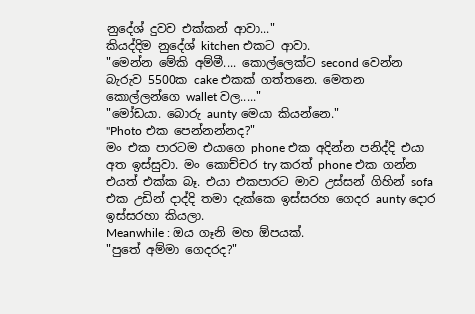නුදේශ් දුවව එක්කන් ආවා..."
කියද්දිම නුදේශ් kitchen එකට ආවා.
"මෙන්න මේකි අම්මී.... කොල්ලෙක්ට second වෙන්න බැරුව 5500ක cake එකක් ගත්තනෙ. මෙතන කොල්ලන්ගෙ wallet වල....."
"මෝඩයා. බොරු aunty මෙයා කියන්නෙ."
"Photo එක පෙන්නන්නද?"
මං එක පාරටම එයාගෙ phone එක අදින්න පනිද්දි එයා අත ඉස්සුවා. මං කොච්චර try කරත් phone එක ගන්න එයත් එක්ක බෑ. එයා එකපාරට මාව උස්සන් ගිහින් sofa එක උඩින් දාද්දි තමා දැක්කෙ ඉස්සරහ ගෙදර aunty දොර ඉස්සරහා කියලා.
Meanwhile : ඔය ගෑනි මහ ඕපයක්.
"පුතේ අම්මා ගෙදරද?"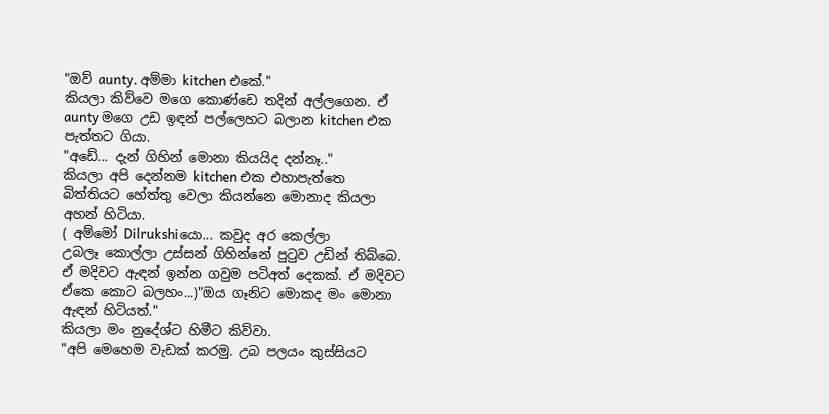"ඔව් aunty. අම්මා kitchen එකේ."
කියලා කිව්වෙ මගෙ කොණ්ඩෙ තදින් අල්ලගෙන. ඒ aunty මගෙ උඩ ඉඳන් පල්ලෙහට බලාන kitchen එක පැත්තට ගියා.
"අඩේ... දැන් ගිහින් මොනා කියයිද දන්නෑ.."
කියලා අපි දෙන්නම kitchen එක එහාපැත්තෙ බිත්තියට හේත්තු වෙලා කියන්නෙ මොනාද කියලා අහන් හිටියා.
( අම්මෝ Dilrukshiයො... කවුද අර කෙල්ලා
උබලෑ කොල්ලා උස්සන් ගිහින්නේ පුටුව උඩින් තිබ්බෙ. ඒ මදිවට ඇඳන් ඉන්න ගවුම පටිඅත් දෙකක්. ඒ මදිවට ඒකෙ කොට බලහං...)"ඔය ගෑනිට මොකද මං මොනා ඇඳන් හිටියත්."
කියලා මං නුදේශ්ට හිමීට කිව්වා.
"අපි මෙහෙම වැඩක් කරමු. උබ පලයං කුස්සියට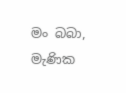මං බබා, මැණික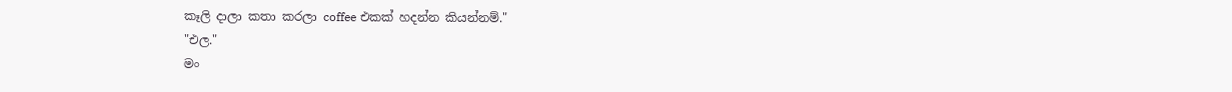කෑලි දාලා කතා කරලා coffee එකක් හදන්න කියන්නම්."
"එල."
මං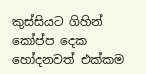කුස්සියට ගිහින් කෝප්ප දෙක හෝදනවත් එක්කම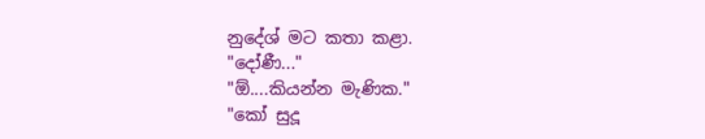නුදේශ් මට කතා කළා.
"දෝණී..."
"ඕ....කියන්න මැණික."
"කෝ සුදූ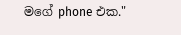මගේ phone එක."